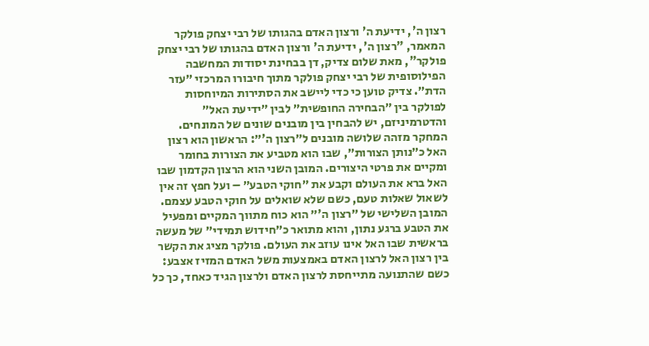רצון ה', ידיעת ה' ורצון האדם בהגותו של רבי יצחק פולקר
המאמר, "רצון ה', ידיעת ה' ורצון האדם בהגותו של רבי יצחק פולקר", מאת שלום צדיק, דן בבחינת יסודות המחשבה הפילוסופית של רבי יצחק פולקר מתוך חיבורו המרכזי ״עזר הדת״. צדיק טוען כי כדי ליישב את הסתירות המיוחסות לפולקר בין ״הבחירה החופשית״ לבין ״ידיעת האל״ והדטרמיניזם, יש להבחין בין מובנים שונים של המונחים. המחקר מזהה שלושה מובנים ל״רצון ה'״: הראשון הוא רצון האל כ״נותן הצורות״, שבו הוא מטביע את הצורות בחומר ומקיים את פרטי היצורים. המובן השני הוא הרצון הקדמון שבו האל ברא את העולם וקבע את ״חוקי הטבע״ – ועל חפץ זה אין לשאול שאלות טעם, כשם שלא שואלים על חוקי הטבע עצמם.
המובן השלישי של ״רצון ה'״ הוא כוח מתווך המקיים ומפעיל את הטבע ברגע נתון, והוא מתואר כ״חידוש תמידי״ של מעשה בראשית שבו האל אינו עוזב את העולם. פולקר מציג את הקשר בין רצון האל לרצון האדם באמצעות משל האדם המזיז אצבע: כשם שהתנועה מתייחסת לרצון האדם ולרצון הגיד כאחד, כך כל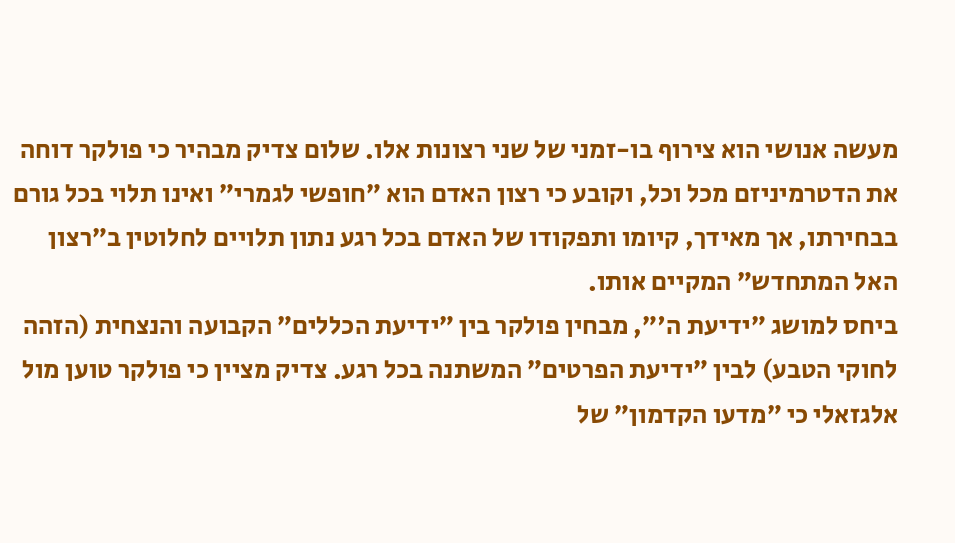מעשה אנושי הוא צירוף בו-זמני של שני רצונות אלו. שלום צדיק מבהיר כי פולקר דוחה את הדטרמיניזם מכל וכל, וקובע כי רצון האדם הוא ״חופשי לגמרי״ ואינו תלוי בכל גורם בבחירתו, אך מאידך, קיומו ותפקודו של האדם בכל רגע נתון תלויים לחלוטין ב״רצון האל המתחדש״ המקיים אותו.
ביחס למושג ״ידיעת ה'״, מבחין פולקר בין ״ידיעת הכללים״ הקבועה והנצחית (הזהה לחוקי הטבע) לבין ״ידיעת הפרטים״ המשתנה בכל רגע. צדיק מציין כי פולקר טוען מול אלגזאלי כי ״מדעו הקדמון״ של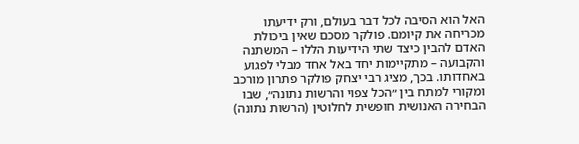האל הוא הסיבה לכל דבר בעולם, ורק ידיעתו מכריחה את קיומם. פולקר מסכם שאין ביכולת האדם להבין כיצד שתי הידיעות הללו – המשתנה והקבועה – מתקיימות יחד באל אחד מבלי לפגוע באחדותו. בכך, מציג רבי יצחק פולקר פתרון מורכב ומקורי למתח בין ״הכל צפוי והרשות נתונה״, שבו הבחירה האנושית חופשית לחלוטין (הרשות נתונה)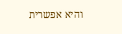והיא אפשרית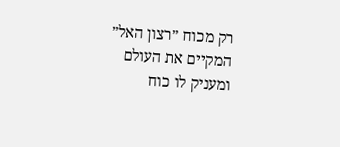רק מכוח ״רצון האל״ המקיים את העולם ומעניק לו כוח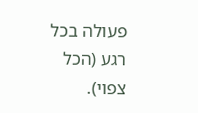פעולה בכל רגע (הכל צפוי).